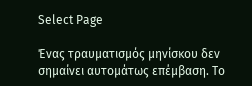Select Page

Ένας τραυματισμός μηνίσκου δεν σημαίνει αυτομάτως επέμβαση. Το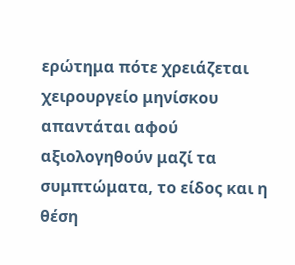ερώτημα πότε χρειάζεται χειρουργείο μηνίσκου απαντάται αφού αξιολογηθούν μαζί τα συμπτώματα, το είδος και η θέση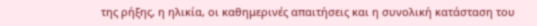της ρήξης, η ηλικία, οι καθημερινές απαιτήσεις και η συνολική κατάσταση του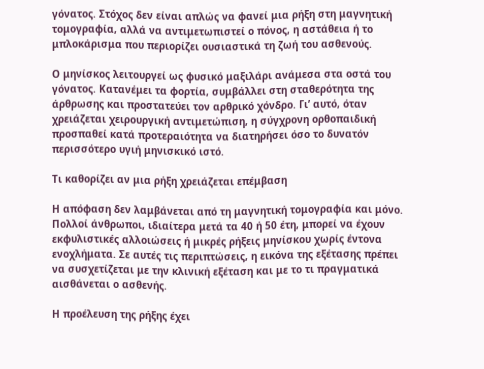γόνατος. Στόχος δεν είναι απλώς να φανεί μια ρήξη στη μαγνητική τομογραφία, αλλά να αντιμετωπιστεί ο πόνος, η αστάθεια ή το μπλοκάρισμα που περιορίζει ουσιαστικά τη ζωή του ασθενούς.

Ο μηνίσκος λειτουργεί ως φυσικό μαξιλάρι ανάμεσα στα οστά του γόνατος. Κατανέμει τα φορτία, συμβάλλει στη σταθερότητα της άρθρωσης και προστατεύει τον αρθρικό χόνδρο. Γι’ αυτό, όταν χρειάζεται χειρουργική αντιμετώπιση, η σύγχρονη ορθοπαιδική προσπαθεί κατά προτεραιότητα να διατηρήσει όσο το δυνατόν περισσότερο υγιή μηνισκικό ιστό.

Τι καθορίζει αν μια ρήξη χρειάζεται επέμβαση

Η απόφαση δεν λαμβάνεται από τη μαγνητική τομογραφία και μόνο. Πολλοί άνθρωποι, ιδιαίτερα μετά τα 40 ή 50 έτη, μπορεί να έχουν εκφυλιστικές αλλοιώσεις ή μικρές ρήξεις μηνίσκου χωρίς έντονα ενοχλήματα. Σε αυτές τις περιπτώσεις, η εικόνα της εξέτασης πρέπει να συσχετίζεται με την κλινική εξέταση και με το τι πραγματικά αισθάνεται ο ασθενής.

Η προέλευση της ρήξης έχει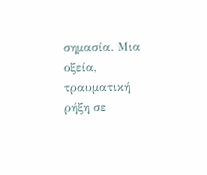σημασία. Μια οξεία, τραυματική ρήξη σε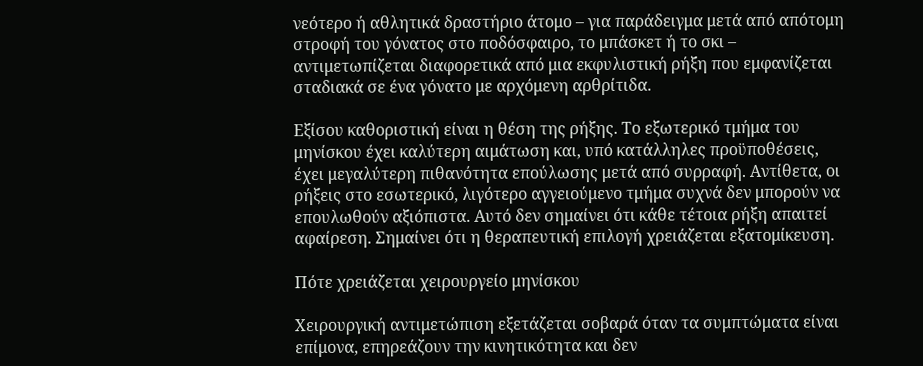νεότερο ή αθλητικά δραστήριο άτομο – για παράδειγμα μετά από απότομη στροφή του γόνατος στο ποδόσφαιρο, το μπάσκετ ή το σκι – αντιμετωπίζεται διαφορετικά από μια εκφυλιστική ρήξη που εμφανίζεται σταδιακά σε ένα γόνατο με αρχόμενη αρθρίτιδα.

Εξίσου καθοριστική είναι η θέση της ρήξης. Το εξωτερικό τμήμα του μηνίσκου έχει καλύτερη αιμάτωση και, υπό κατάλληλες προϋποθέσεις, έχει μεγαλύτερη πιθανότητα επούλωσης μετά από συρραφή. Αντίθετα, οι ρήξεις στο εσωτερικό, λιγότερο αγγειούμενο τμήμα συχνά δεν μπορούν να επουλωθούν αξιόπιστα. Αυτό δεν σημαίνει ότι κάθε τέτοια ρήξη απαιτεί αφαίρεση. Σημαίνει ότι η θεραπευτική επιλογή χρειάζεται εξατομίκευση.

Πότε χρειάζεται χειρουργείο μηνίσκου

Χειρουργική αντιμετώπιση εξετάζεται σοβαρά όταν τα συμπτώματα είναι επίμονα, επηρεάζουν την κινητικότητα και δεν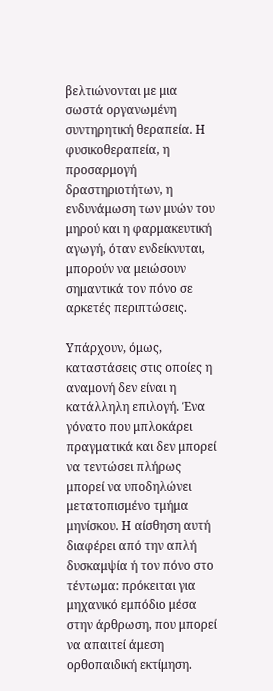βελτιώνονται με μια σωστά οργανωμένη συντηρητική θεραπεία. Η φυσικοθεραπεία, η προσαρμογή δραστηριοτήτων, η ενδυνάμωση των μυών του μηρού και η φαρμακευτική αγωγή, όταν ενδείκνυται, μπορούν να μειώσουν σημαντικά τον πόνο σε αρκετές περιπτώσεις.

Υπάρχουν, όμως, καταστάσεις στις οποίες η αναμονή δεν είναι η κατάλληλη επιλογή. Ένα γόνατο που μπλοκάρει πραγματικά και δεν μπορεί να τεντώσει πλήρως μπορεί να υποδηλώνει μετατοπισμένο τμήμα μηνίσκου. Η αίσθηση αυτή διαφέρει από την απλή δυσκαμψία ή τον πόνο στο τέντωμα: πρόκειται για μηχανικό εμπόδιο μέσα στην άρθρωση, που μπορεί να απαιτεί άμεση ορθοπαιδική εκτίμηση.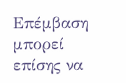Επέμβαση μπορεί επίσης να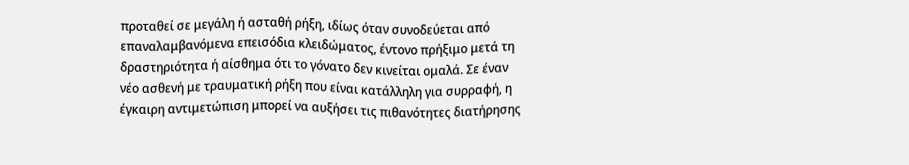προταθεί σε μεγάλη ή ασταθή ρήξη, ιδίως όταν συνοδεύεται από επαναλαμβανόμενα επεισόδια κλειδώματος, έντονο πρήξιμο μετά τη δραστηριότητα ή αίσθημα ότι το γόνατο δεν κινείται ομαλά. Σε έναν νέο ασθενή με τραυματική ρήξη που είναι κατάλληλη για συρραφή, η έγκαιρη αντιμετώπιση μπορεί να αυξήσει τις πιθανότητες διατήρησης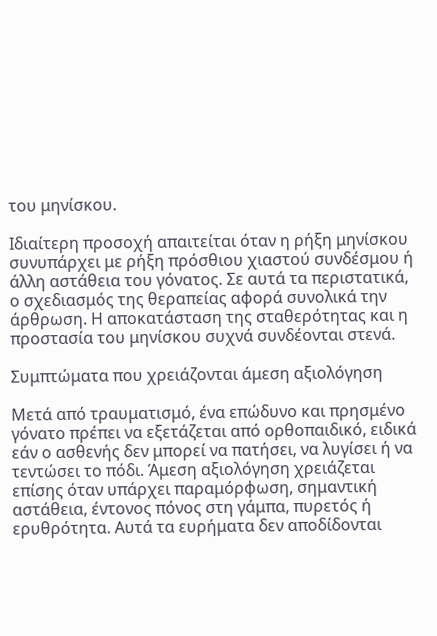του μηνίσκου.

Ιδιαίτερη προσοχή απαιτείται όταν η ρήξη μηνίσκου συνυπάρχει με ρήξη πρόσθιου χιαστού συνδέσμου ή άλλη αστάθεια του γόνατος. Σε αυτά τα περιστατικά, ο σχεδιασμός της θεραπείας αφορά συνολικά την άρθρωση. Η αποκατάσταση της σταθερότητας και η προστασία του μηνίσκου συχνά συνδέονται στενά.

Συμπτώματα που χρειάζονται άμεση αξιολόγηση

Μετά από τραυματισμό, ένα επώδυνο και πρησμένο γόνατο πρέπει να εξετάζεται από ορθοπαιδικό, ειδικά εάν ο ασθενής δεν μπορεί να πατήσει, να λυγίσει ή να τεντώσει το πόδι. Άμεση αξιολόγηση χρειάζεται επίσης όταν υπάρχει παραμόρφωση, σημαντική αστάθεια, έντονος πόνος στη γάμπα, πυρετός ή ερυθρότητα. Αυτά τα ευρήματα δεν αποδίδονται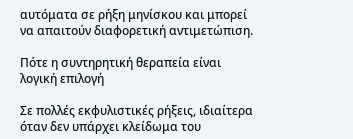αυτόματα σε ρήξη μηνίσκου και μπορεί να απαιτούν διαφορετική αντιμετώπιση.

Πότε η συντηρητική θεραπεία είναι λογική επιλογή

Σε πολλές εκφυλιστικές ρήξεις, ιδιαίτερα όταν δεν υπάρχει κλείδωμα του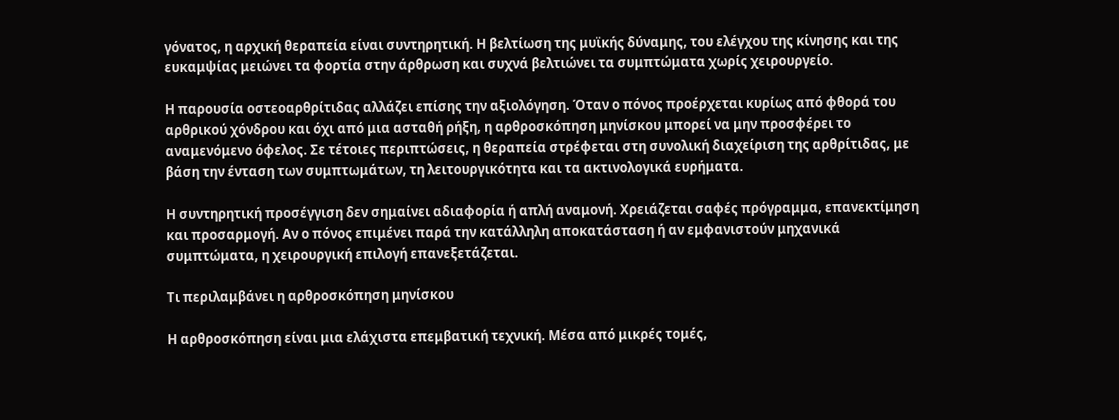γόνατος, η αρχική θεραπεία είναι συντηρητική. Η βελτίωση της μυϊκής δύναμης, του ελέγχου της κίνησης και της ευκαμψίας μειώνει τα φορτία στην άρθρωση και συχνά βελτιώνει τα συμπτώματα χωρίς χειρουργείο.

Η παρουσία οστεοαρθρίτιδας αλλάζει επίσης την αξιολόγηση. Όταν ο πόνος προέρχεται κυρίως από φθορά του αρθρικού χόνδρου και όχι από μια ασταθή ρήξη, η αρθροσκόπηση μηνίσκου μπορεί να μην προσφέρει το αναμενόμενο όφελος. Σε τέτοιες περιπτώσεις, η θεραπεία στρέφεται στη συνολική διαχείριση της αρθρίτιδας, με βάση την ένταση των συμπτωμάτων, τη λειτουργικότητα και τα ακτινολογικά ευρήματα.

Η συντηρητική προσέγγιση δεν σημαίνει αδιαφορία ή απλή αναμονή. Χρειάζεται σαφές πρόγραμμα, επανεκτίμηση και προσαρμογή. Αν ο πόνος επιμένει παρά την κατάλληλη αποκατάσταση ή αν εμφανιστούν μηχανικά συμπτώματα, η χειρουργική επιλογή επανεξετάζεται.

Τι περιλαμβάνει η αρθροσκόπηση μηνίσκου

Η αρθροσκόπηση είναι μια ελάχιστα επεμβατική τεχνική. Μέσα από μικρές τομές,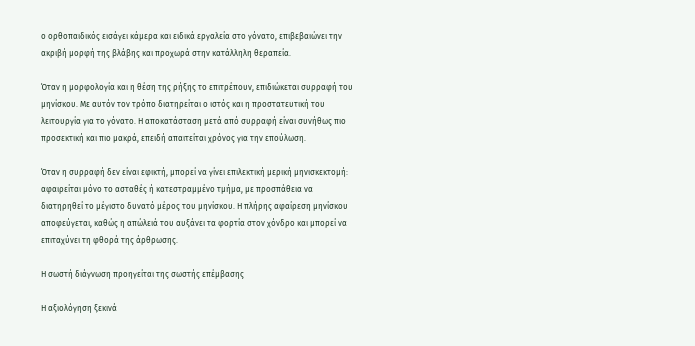ο ορθοπαιδικός εισάγει κάμερα και ειδικά εργαλεία στο γόνατο, επιβεβαιώνει την ακριβή μορφή της βλάβης και προχωρά στην κατάλληλη θεραπεία.

Όταν η μορφολογία και η θέση της ρήξης το επιτρέπουν, επιδιώκεται συρραφή του μηνίσκου. Με αυτόν τον τρόπο διατηρείται ο ιστός και η προστατευτική του λειτουργία για το γόνατο. Η αποκατάσταση μετά από συρραφή είναι συνήθως πιο προσεκτική και πιο μακρά, επειδή απαιτείται χρόνος για την επούλωση.

Όταν η συρραφή δεν είναι εφικτή, μπορεί να γίνει επιλεκτική μερική μηνισκεκτομή: αφαιρείται μόνο το ασταθές ή κατεστραμμένο τμήμα, με προσπάθεια να διατηρηθεί το μέγιστο δυνατό μέρος του μηνίσκου. Η πλήρης αφαίρεση μηνίσκου αποφεύγεται, καθώς η απώλειά του αυξάνει τα φορτία στον χόνδρο και μπορεί να επιταχύνει τη φθορά της άρθρωσης.

Η σωστή διάγνωση προηγείται της σωστής επέμβασης

Η αξιολόγηση ξεκινά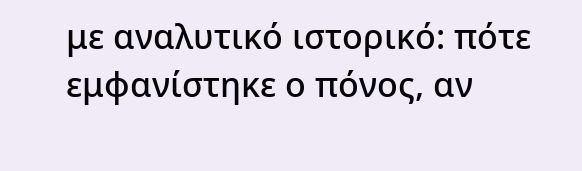με αναλυτικό ιστορικό: πότε εμφανίστηκε ο πόνος, αν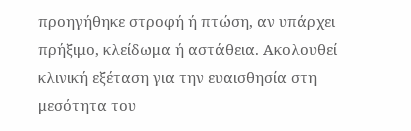προηγήθηκε στροφή ή πτώση, αν υπάρχει πρήξιμο, κλείδωμα ή αστάθεια. Ακολουθεί κλινική εξέταση για την ευαισθησία στη μεσότητα του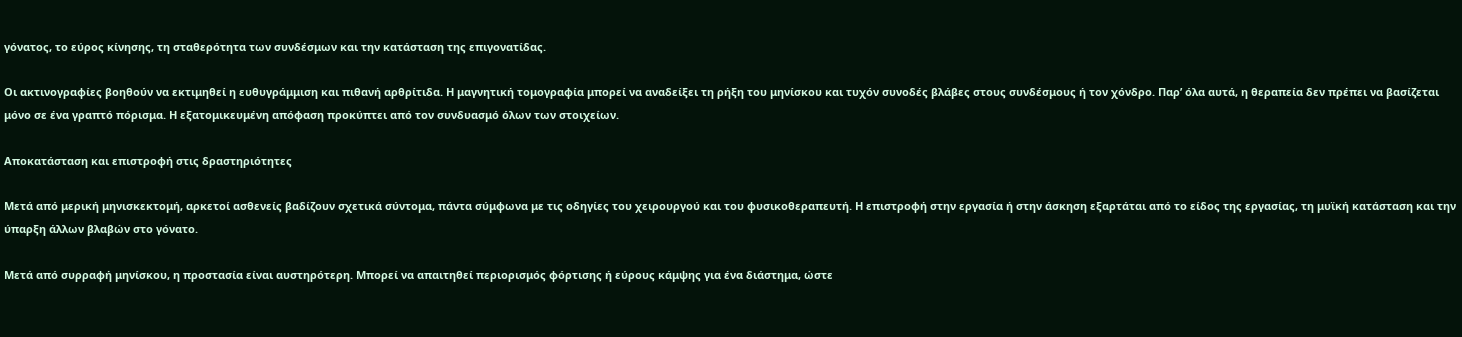γόνατος, το εύρος κίνησης, τη σταθερότητα των συνδέσμων και την κατάσταση της επιγονατίδας.

Οι ακτινογραφίες βοηθούν να εκτιμηθεί η ευθυγράμμιση και πιθανή αρθρίτιδα. Η μαγνητική τομογραφία μπορεί να αναδείξει τη ρήξη του μηνίσκου και τυχόν συνοδές βλάβες στους συνδέσμους ή τον χόνδρο. Παρ’ όλα αυτά, η θεραπεία δεν πρέπει να βασίζεται μόνο σε ένα γραπτό πόρισμα. Η εξατομικευμένη απόφαση προκύπτει από τον συνδυασμό όλων των στοιχείων.

Αποκατάσταση και επιστροφή στις δραστηριότητες

Μετά από μερική μηνισκεκτομή, αρκετοί ασθενείς βαδίζουν σχετικά σύντομα, πάντα σύμφωνα με τις οδηγίες του χειρουργού και του φυσικοθεραπευτή. Η επιστροφή στην εργασία ή στην άσκηση εξαρτάται από το είδος της εργασίας, τη μυϊκή κατάσταση και την ύπαρξη άλλων βλαβών στο γόνατο.

Μετά από συρραφή μηνίσκου, η προστασία είναι αυστηρότερη. Μπορεί να απαιτηθεί περιορισμός φόρτισης ή εύρους κάμψης για ένα διάστημα, ώστε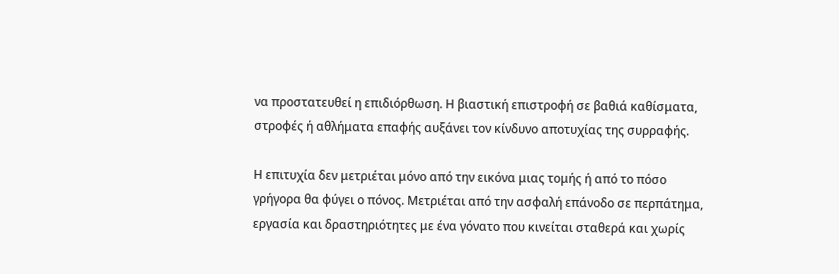να προστατευθεί η επιδιόρθωση. Η βιαστική επιστροφή σε βαθιά καθίσματα, στροφές ή αθλήματα επαφής αυξάνει τον κίνδυνο αποτυχίας της συρραφής.

Η επιτυχία δεν μετριέται μόνο από την εικόνα μιας τομής ή από το πόσο γρήγορα θα φύγει ο πόνος. Μετριέται από την ασφαλή επάνοδο σε περπάτημα, εργασία και δραστηριότητες με ένα γόνατο που κινείται σταθερά και χωρίς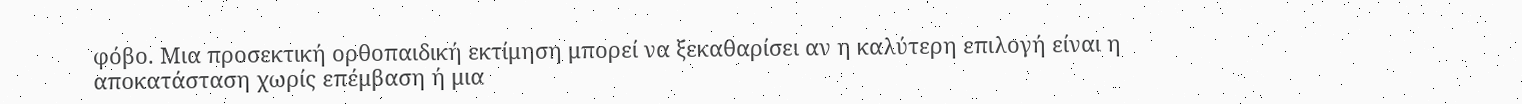φόβο. Μια προσεκτική ορθοπαιδική εκτίμηση μπορεί να ξεκαθαρίσει αν η καλύτερη επιλογή είναι η αποκατάσταση χωρίς επέμβαση ή μια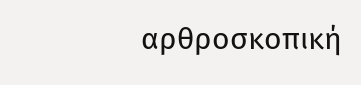αρθροσκοπική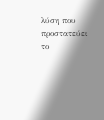λύση που προστατεύει το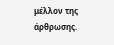μέλλον της άρθρωσης.